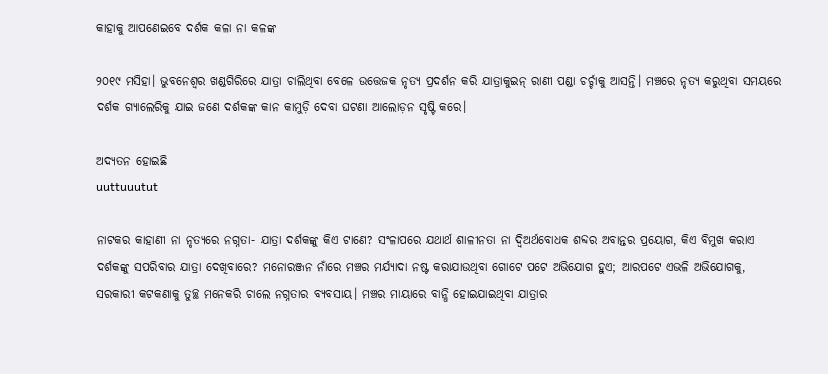କାହାକୁ ଆପଣେଇବେ ଦର୍ଶକ କଳା ନା କଳଙ୍କ

୨୦୧୯ ମସିହା। ଭୁବନେଶ୍ବର ଖଣ୍ଡଗିରିରେ ଯାତ୍ରା ଚାଲିଥିବା ବେଳେ ଉତ୍ତେଜକ ନୃତ୍ୟ ପ୍ରଦର୍ଶନ କରି ଯାତ୍ରାକୁଇନ୍‌ ରାଣୀ ପଣ୍ଡା ଚର୍ଚ୍ଚାକୁ ଆସନ୍ତି। ମଞ୍ଚରେ ନୃତ୍ୟ କରୁଥିବା ସମୟରେ ଦର୍ଶକ ଗ୍ୟାଲେରିକୁ ଯାଇ ଜଣେ ଦର୍ଶକଙ୍କ କାନ କାମୁଡ଼ି ଦେବା ଘଟଣା ଆଲୋଡ଼ନ ସୃଷ୍ଟି କରେ।

ଅଦ୍ୟତନ ହୋଇଛି
uuttuuutut

ନାଟକର କାହାଣୀ ନା ନୃତ୍ୟରେ ନଗ୍ନତା- ଯାତ୍ରା ଦର୍ଶକଙ୍କୁ କିଏ ଟାଣେ? ସଂଳାପରେ ଯଥାର୍ଥ ଶାଳୀନତା ନା ଦ୍ବିଅର୍ଥବୋଧକ ଶବ୍ଦର ଅବାନ୍ତର ପ୍ରୟୋଗ, କିଏ ବିମୁଖ କରାଏ ଦର୍ଶକଙ୍କୁ ସପରିବାର ଯାତ୍ରା ଦେଖିବାରେ? ମନୋରଞ୍ଜନ ନାଁରେ ମଞ୍ଚର ମର୍ଯ୍ୟାଦା ନଷ୍ଟ କରାଯାଉଥିବା ଗୋଟେ ପଟେ ଅଭିଯୋଗ ହୁଏ; ଆରପଟେ ଏଭଳି ଅଭିଯୋଗକୁ, ସରକାରୀ କଟକଣାକୁ ତୁଚ୍ଛ ମନେକରି ଚାଲେ ନଗ୍ନତାର ବ୍ୟବସାୟ। ମଞ୍ଚର ମାୟାରେ ବାନ୍ଧି ହୋଇଯାଇଥିବା ଯାତ୍ରାର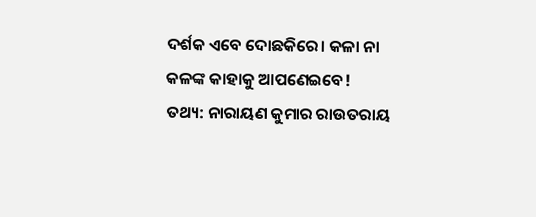ଦର୍ଶକ ଏବେ ଦୋଛକିରେ। କଳା ନା କଳଙ୍କ କାହାକୁ ଆପଣେଇବେ!
ତଥ୍ୟ: ନାରାୟଣ କୁମାର ରାଉତରାୟ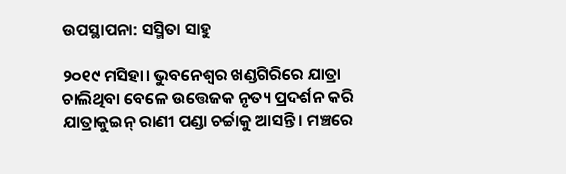ଉପସ୍ଥାପନା: ସସ୍ମିତା ସାହୁ

୨୦୧୯ ମସିହା। ଭୁବନେଶ୍ବର ଖଣ୍ଡଗିରିରେ ଯାତ୍ରା ଚାଲିଥିବା ବେଳେ ଉତ୍ତେଜକ ନୃତ୍ୟ ପ୍ରଦର୍ଶନ କରି ଯାତ୍ରାକୁଇନ୍‌ ରାଣୀ ପଣ୍ଡା ଚର୍ଚ୍ଚାକୁ ଆସନ୍ତି। ମଞ୍ଚରେ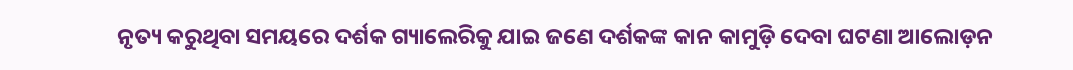ନୃତ୍ୟ କରୁଥିବା ସମୟରେ ଦର୍ଶକ ଗ୍ୟାଲେରିକୁ ଯାଇ ଜଣେ ଦର୍ଶକଙ୍କ କାନ କାମୁଡ଼ି ଦେବା ଘଟଣା ଆଲୋଡ଼ନ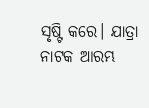ସୃଷ୍ଟି କରେ। ଯାତ୍ରା ନାଟକ ଆରମ୍ଭ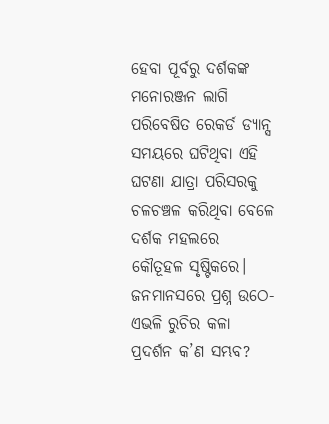ହେବା ପୂର୍ବରୁ ଦର୍ଶକଙ୍କ ମନୋରଞ୍ଜନ ଲାଗି ପରିବେଷିତ ରେକର୍ଡ ଡ୍ୟାନ୍ସ ସମୟରେ ଘଟିଥିବା ଏହି ଘଟଣା ଯାତ୍ରା ପରିସରକୁ ଚଳଚଞ୍ଚଳ କରିଥିବା ବେଳେ ଦର୍ଶକ ମହଲରେ କୌତୂହଳ ସୃଷ୍ଟିକରେ। ଜନମାନସରେ ପ୍ରଶ୍ନ ଉଠେ-ଏଭଳି ରୁଚିର କଳା ପ୍ରଦର୍ଶନ କ’ଣ ସମ୍ଭବ?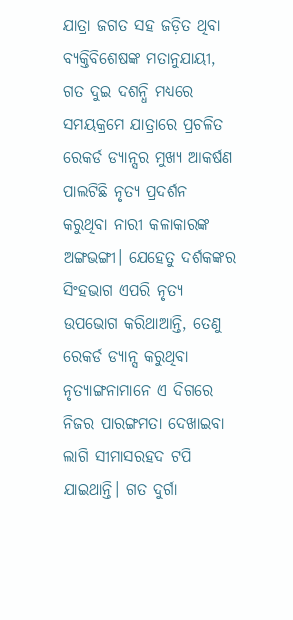ଯାତ୍ରା ଜଗତ ସହ ଜଡ଼ିତ ଥିବା ବ୍ୟକ୍ତିବିଶେଷଙ୍କ ମତାନୁଯାୟୀ, ଗତ ଦୁଇ ଦଶନ୍ଧି ମଧ୍ୟରେ ସମୟକ୍ରମେ ଯାତ୍ରାରେ ପ୍ରଚଳିତ ରେକର୍ଡ ଡ୍ୟାନ୍ସର ମୁଖ୍ୟ ଆକର୍ଷଣ ପାଲଟିଛି ନୃତ୍ୟ ପ୍ରଦର୍ଶନ କରୁଥିବା ନାରୀ କଳାକାରଙ୍କ ଅଙ୍ଗଭଙ୍ଗୀ। ଯେହେତୁ ଦର୍ଶକଙ୍କର ସିଂହଭାଗ ଏପରି ନୃତ୍ୟ ଉପ‌ଭୋଗ କରିଥାଆନ୍ତି, ତେଣୁ ରେକର୍ଡ ଡ୍ୟାନ୍ସ କରୁଥିବା ନୃତ୍ୟାଙ୍ଗନାମାନେ ଏ ଦିଗରେ ନିଜର ପାରଙ୍ଗମତା ଦେଖାଇବା ଲାଗି ସୀମାସରହଦ ଟପି ଯାଇଥାନ୍ତି। ଗତ ଦୁର୍ଗା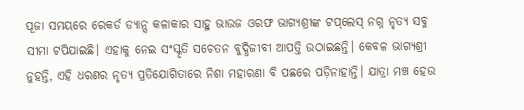ପୂଜା ସମୟରେ ରେକର୍ଡ ଡ୍ୟାନ୍ସ କଳାକାର ସାହୁ ଭାଉଜ ଓରଫ ଭାଗ୍ୟଶ୍ରୀଙ୍କ ଟପ୍‌ଲେସ୍‌ ନଗ୍ନ ନୃତ୍ୟ ସବୁ ସୀମା‌ ଟପିଯାଇଛି। ଏହାକୁ ନେଇ ସଂସ୍କୃତି ସଚେତନ ବୁଦ୍ଧିଜୀବୀ ଆପତ୍ତି ଉଠାଇଛନ୍ତି। କେବଳ ଭାଗ୍ୟଶ୍ରୀ ନୁହନ୍ତି, ଏହି ଧରଣର ନୃତ୍ୟ ପ୍ରତିଯୋଗିତାରେ ନିଶା ମହାରଣା ବି ପଛରେ ପଡ଼ିନାହାନ୍ତି। ଯାତ୍ରା ମଞ୍ଚ ହେଉ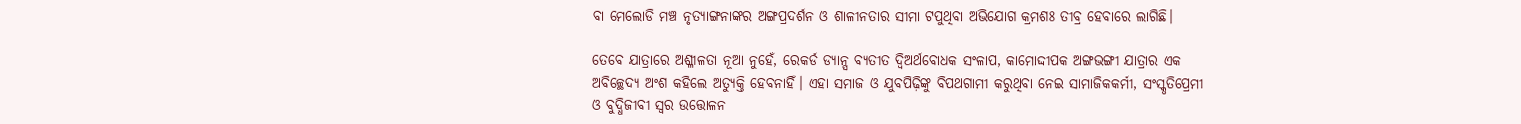ବା ମେଲୋଡି ମଞ୍ଚ ନୃତ୍ୟାଙ୍ଗନାଙ୍କର ଅଙ୍ଗପ୍ରଦର୍ଶନ ଓ ଶାଳୀନତାର ସୀମା ଟପୁଥିବା ଅଭିଯୋଗ କ୍ରମଶଃ ତୀବ୍ର ହେବାରେ ଲାଗିଛି।

ତେବେ ଯାତ୍ରାରେ ଅଶ୍ଳୀଳତା ନୂଆ ନୁହେଁ, ରେକର୍ଡ ଡ୍ୟାନ୍ସ ବ୍ୟତୀତ ଦ୍ବିଅର୍ଥବୋଧକ ସଂଳାପ, କାମୋଦ୍ଦୀପକ ଅଙ୍ଗଭଙ୍ଗୀ ଯାତ୍ରାର ଏକ ଅବିଚ୍ଛେଦ୍ୟ ଅଂଶ କହିଲେ ଅତ୍ୟୁକ୍ତି ହେବନାହିଁ। ଏହା ସମାଜ ଓ ଯୁବପିଢ଼ିଙ୍କୁ ବିପଥଗାମୀ କରୁଥିବା ନେଇ ସାମାଜିକକର୍ମୀ, ସଂସ୍କୃତିପ୍ରେମୀ ଓ ବୁଦ୍ଧିଜୀବୀ ସ୍ବର ଉତ୍ତୋଳନ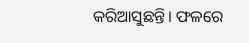କରିଆସୁଛନ୍ତି। ଫଳରେ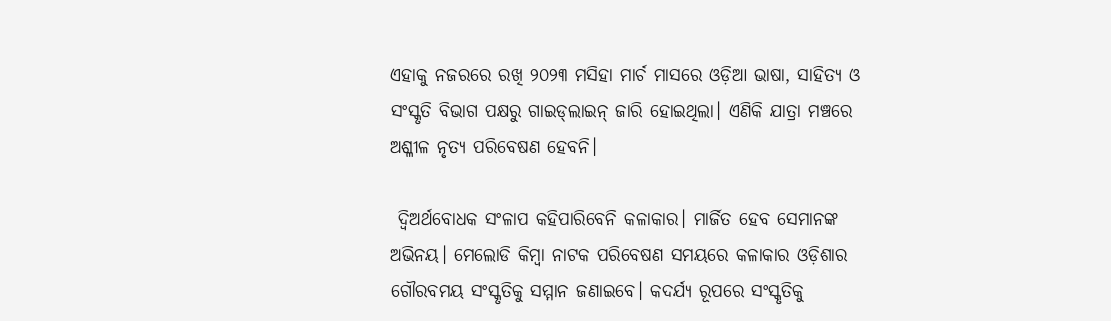ଏହାକୁ ନଜରରେ ରଖି ୨୦୨୩ ମସିହା ମାର୍ଚ ମାସରେ ଓଡ଼ିଆ ଭାଷା, ସାହିତ୍ୟ ଓ ସଂସ୍କୃତି ବିଭାଗ ପକ୍ଷରୁ ଗାଇଡ୍‌ଲାଇନ୍‌ ଜାରି ହୋଇଥିଲା। ଏଣିକି ଯାତ୍ରା ମଞ୍ଚରେ ଅଶ୍ଳୀଳ ନୃତ୍ୟ ପରିବେଷଣ ହେବନି।

 ଦ୍ବିଅର୍ଥବୋଧକ ସଂଳାପ କହିପାରିବେନି କଳାକାର। ମାର୍ଜିତ ହେବ ସେମାନଙ୍କ ଅଭିନୟ। ମେଲୋଡି କିମ୍ବା ନାଟକ ପରିବେଷଣ ସମୟରେ କଳାକାର ଓଡ଼ିଶାର ଗୌରବମୟ ସଂସ୍କୃତିକୁ ସମ୍ମାନ ଜଣାଇବେ। କଦର୍ଯ୍ୟ ରୂପରେ ସଂସ୍କୃତିକୁ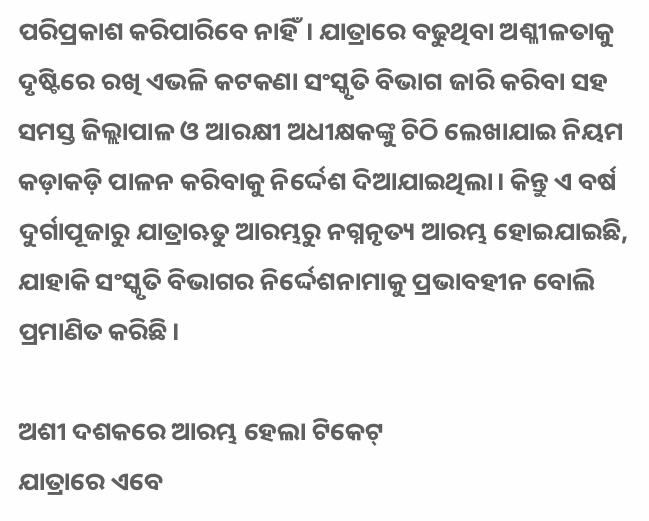ପରି‌ପ୍ରକାଶ କରିପାରିବେ ନାହିଁ। ଯାତ୍ରାରେ ବଢୁଥିବା ଅଶ୍ଳୀଳତାକୁ ଦୃଷ୍ଟିରେ ରଖି ଏଭଳି କଟକଣା ସଂସ୍କୃତି ବିଭାଗ ଜାରି କରିବା ସହ ସମସ୍ତ ଜିଲ୍ଲାପାଳ ଓ ଆରକ୍ଷୀ ଅଧୀକ୍ଷକଙ୍କୁ ଚିଠି ଲେଖାଯାଇ ନିୟମ କଡ଼ାକଡ଼ି ପାଳନ କରିବାକୁ ନିର୍ଦ୍ଦେଶ ଦିଆଯାଇଥିଲା। କିନ୍ତୁ ଏ ବର୍ଷ ଦୁର୍ଗାପୂଜାରୁ ଯାତ୍ରାଋତୁ ଆରମ୍ଭରୁ ନଗ୍ନନୃତ୍ୟ ଆରମ୍ଭ ହୋଇଯାଇଛି, ଯାହାକି ସଂସ୍କୃତି ବିଭାଗର ନିର୍ଦ୍ଦେଶନାମାକୁ ପ୍ରଭାବହୀନ ବୋଲି ପ୍ରମାଣିତ କରିଛି।

ଅଶୀ ଦଶକରେ ଆରମ୍ଭ ହେଲା ଟିକେଟ୍‌
ଯାତ୍ରାରେ ଏବେ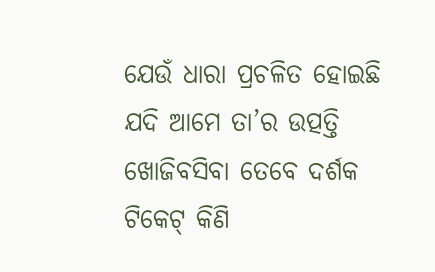ଯେଉଁ ଧାରା ପ୍ରଚଳିତ ହୋଇଛି ଯଦି ଆମେ ତା’ର ଉତ୍ପତ୍ତି ଖୋଜିବସିବା ତେବେ ଦର୍ଶକ ଟିକେଟ୍‌ କିଣି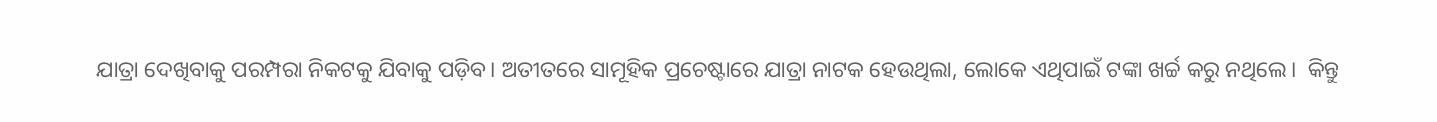ଯାତ୍ରା ଦେଖିବାକୁ ପରମ୍ପରା ନିକଟକୁ ଯିବାକୁ ପଡ଼ିବ। ଅତୀତରେ ସାମୂହିକ ପ୍ରଚେଷ୍ଟାରେ ଯାତ୍ରା ନାଟକ ହେଉଥିଲା, ଲୋକେ ଏଥିପାଇଁ ଟଙ୍କା ଖର୍ଚ୍ଚ କରୁ ନଥିଲେ।  କିନ୍ତୁ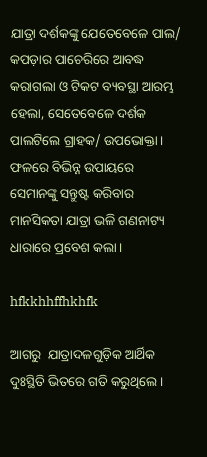ଯାତ୍ରା ଦର୍ଶକଙ୍କୁ ଯେତେବେଳେ ପାଲ/ କପଡ଼ାର ପାଚେରିରେ ଆବଦ୍ଧ କରାଗଲା ଓ ଟିକଟ ବ୍ୟବସ୍ଥା ଆରମ୍ଭ ହେଲା, ସେତେବେଳେ ଦର୍ଶକ ପାଲଟିଲେ ଗ୍ରାହକ/ ଉପଭୋକ୍ତା। ଫଳରେ ବିଭିନ୍ନ ଉପାୟରେ ସେମାନଙ୍କୁ ସନ୍ତୁଷ୍ଟ କରିବାର ମାନସିକତା ଯାତ୍ରା ଭଳି ଗଣନାଟ୍ୟ ଧାରାରେ ପ୍ରବେଶ କଲା।

hfkkhhffhkhfk

ଆଗରୁ  ଯାତ୍ରାଦଳଗୁଡ଼ିକ ଆର୍ଥିକ ଦୁଃସ୍ଥିତି ଭିତରେ ଗତି କରୁଥିଲେ।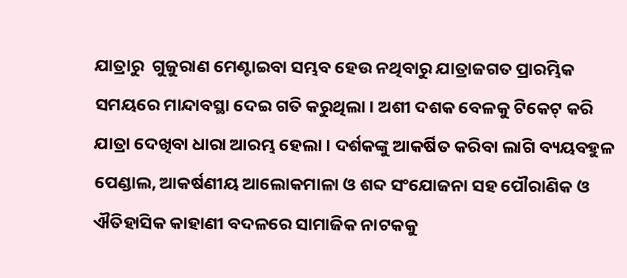ଯାତ୍ରାରୁ  ଗୁଜୁରାଣ ମେଣ୍ଟାଇବା ସମ୍ଭବ ହେଉ ନଥିବାରୁ ଯାତ୍ରାଜଗତ ପ୍ରାରମ୍ଭିକ ସମୟରେ ମାନ୍ଦାବସ୍ଥା ଦେଇ ଗତି କରୁଥିଲା। ଅଶୀ ଦଶକ ବେଳକୁ ଟିକେଟ୍ କରି ଯାତ୍ରା ଦେଖିବା ଧାରା ଆରମ୍ଭ ହେଲା। ଦର୍ଶକଙ୍କୁ ଆକର୍ଷିତ କରିବା ଲାଗି ବ୍ୟୟବହୁଳ ପେଣ୍ଡାଲ, ଆକର୍ଷଣୀୟ ଆଲୋକମାଳା ଓ ଶବ୍ଦ ସଂଯୋଜନା ସହ ପୌରାଣିକ ଓ ଐତିହାସିକ କାହାଣୀ ବଦଳରେ ସାମାଜିକ ନାଟକକୁ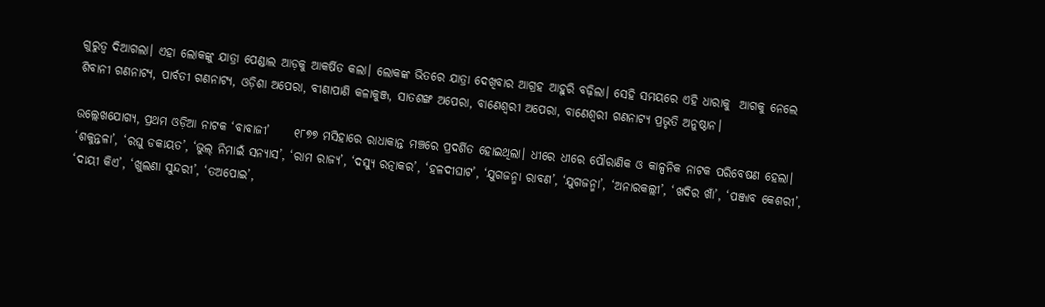ଗୁରୁତ୍ବ ଦିଆଗଲା। ଏହା ଲୋକଙ୍କୁ ଯାତ୍ରା ପେଣ୍ଡାଲ ଆଡ଼କୁ ଆକର୍ଷିତ କଲା। ଲୋକଙ୍କ ଭିତରେ ଯାତ୍ରା ଦେଖିବାର ଆଗ୍ରହ ଆହୁରି ବଢ଼ିଲା। ସେହି ସମୟରେ ଏହି ଧାରାକୁ  ଆଗକୁ ନେଲେ ଶିବାନୀ ଗଣନାଟ୍ୟ, ପାର୍ବତୀ ଗଣନାଟ୍ୟ, ଓଡ଼ିଶା ଅପେରା, ବୀଣାପାଣି କଳାକୁଞ୍ଜ, ସାତଶଙ୍ଖ ଅପେରା, ବାଣେଶ୍ୱରୀ ଅପେରା, ବାଣେଶ୍ୱରୀ ଗଣନାଟ୍ୟ ପ୍ରଭୃତି ଅନୁଷ୍ଠାନ।

ଉଲ୍ଲେଖଯୋଗ୍ୟ, ପ୍ରଥମ ଓଡ଼ିଆ ନାଟକ ‘ବାବାଜୀ’     ୧୮୭୭ ମସିହାରେ ରାଧାକାନ୍ତ ମଞ୍ଚରେ ପ୍ରଦର୍ଶିତ ହୋଇଥିଲା। ଧୀରେ ଧୀରେ ପୌରାଣିକ ଓ କାଳ୍ପନିକ ନାଟକ ପରିବେଷଣ ହେଲା। ‘ଶକୁନ୍ତଳା’, ‘ରଘୁ ଡକାୟତ’, ‘ଭୁଲ୍ ନିମାଇଁ ସନ୍ୟାସ’, ‘ରାମ ରାଜ୍ୟ’, ‘ଦସ୍ୟୁ ରତ୍ନାକର’, ‘ହଳଦୀଘାଟ’, ‘ଯୁଗଜନ୍ମା ରାବଣ’, ‘ଯୁଗଜନ୍ମା’, ‘ଅନାରକଲ୍ଲୀ’, ‘ଖଦିର ଖାଁ’, ‘ପଞ୍ଜାବ କେଶରୀ’, ‘ଦାୟୀ କିଏ’, ‘ଖୁଲଣା ସୁନ୍ଦରୀ’, ‘ତଅପୋଇ’,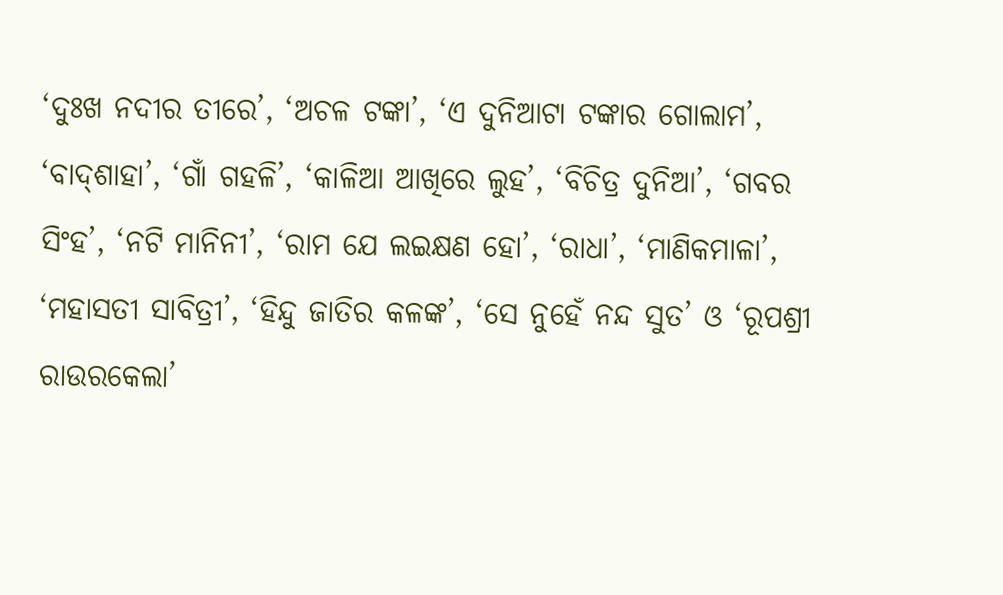‘ଦୁଃଖ ନଦୀର ତୀରେ’, ‘ଅଚଳ ଟଙ୍କା’, ‘ଏ ଦୁନିଆଟା ଟଙ୍କାର ଗୋଲାମ’, ‘ବାଦ୍‌ଶାହା’, ‘ଗାଁ ଗହଳି’, ‘କାଳିଆ ଆଖିରେ ଲୁହ’, ‘ବିଚିତ୍ର ଦୁନିଆ’, ‘ଗବର ସିଂହ’, ‘ନଟି ମାନିନୀ’, ‘ରାମ ଯେ ଲଇକ୍ଷଣ ହୋ’, ‘ରାଧା’, ‘ମାଣିକମାଳା’, ‘ମହାସତୀ ସାବିତ୍ରୀ’, ‘ହିନ୍ଦୁ ଜାତିର କଳଙ୍କ’, ‘ସେ ନୁହେଁ ନନ୍ଦ ସୁତ’ ଓ ‘ରୂପଶ୍ରୀ ରାଉରକେଲା’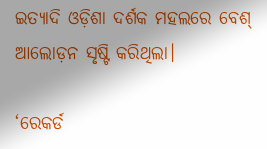ଇତ୍ୟାଦି ଓଡ଼ିଶା ଦର୍ଶକ ମହଲରେ ବେଶ୍‌ ଆଲୋଡ଼ନ ସୃଷ୍ଟି କରିଥିଲା।

‘ରେକର୍ଡ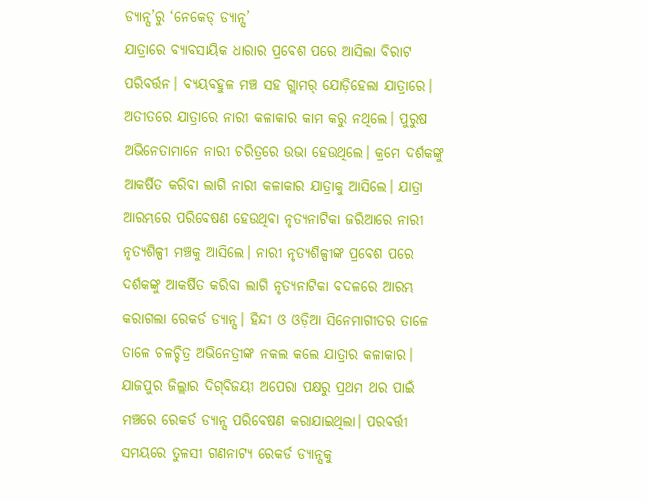ଡ୍ୟାନ୍ସ’ରୁ ‘ନେକେଡ୍‌ ଡ୍ୟାନ୍ସ’
ଯାତ୍ରାରେ ବ୍ୟାବସାୟିକ ଧାରାର ପ୍ରବେଶ ପରେ ଆସିଲା ବିରାଟ ପରିବର୍ତ୍ତନ। ବ୍ୟୟବହୁଳ ମଞ୍ଚ ସହ ଗ୍ଲାମର୍‌ ଯୋଡ଼ିହେଲା ଯାତ୍ରାରେ। ଅତୀତରେ ଯାତ୍ରାରେ ନାରୀ କଳାକାର କାମ କରୁ ନଥିଲେ। ପୁରୁଷ ଅଭିନେତାମାନେ ନାରୀ ଚରିତ୍ରରେ ଉଭା ହେଉଥିଲେ। କ୍ରମେ ଦର୍ଶକଙ୍କୁ ଆକର୍ଷିତ କରିବା ଲାଗି ନାରୀ କଳାକାର ଯାତ୍ରାକୁ ଆସିଲେ। ଯାତ୍ରା ଆରମ୍ଭରେ ପରିବେଷଣ ହେଉଥିବା ନୃତ୍ୟନାଟିକା ଜରିଆରେ ନାରୀ ନୃତ୍ୟଶିଳ୍ପୀ ମଞ୍ଚକୁ ଆସିଲେ। ନାରୀ ନୃତ୍ୟଶିଳ୍ପୀଙ୍କ ପ୍ରବେଶ ପରେ ଦର୍ଶକଙ୍କୁ ଆକର୍ଷିତ କରିବା ଲାଗି ନୃତ୍ୟନାଟିକା ବଦଳରେ ଆରମ୍ଭ କରାଗଲା ରେକର୍ଡ ଡ୍ୟାନ୍ସ। ହିନ୍ଦୀ ଓ ଓଡ଼ିଆ ସିନେମାଗୀତର ତାଳେ ତାଳେ ଚଳଚ୍ଚିତ୍ର ଅଭିନେତ୍ରୀଙ୍କ ନକଲ କଲେ ଯାତ୍ରାର କଳାକାର। ଯାଜପୁର ଜିଲ୍ଲାର ଦିଗ୍‌ବିଜୟୀ ଅପେରା ପକ୍ଷରୁ ପ୍ରଥମ ଥର ପାଇଁ ମଞ୍ଚରେ ରେକର୍ଡ ଡ୍ୟାନ୍ସ ପରିବେଷଣ କରାଯାଇଥିଲା। ପରବର୍ତ୍ତୀ ସମୟରେ ତୁଳସୀ ଗଣନାଟ୍ୟ ରେକର୍ଡ ଡ୍ୟାନ୍ସକୁ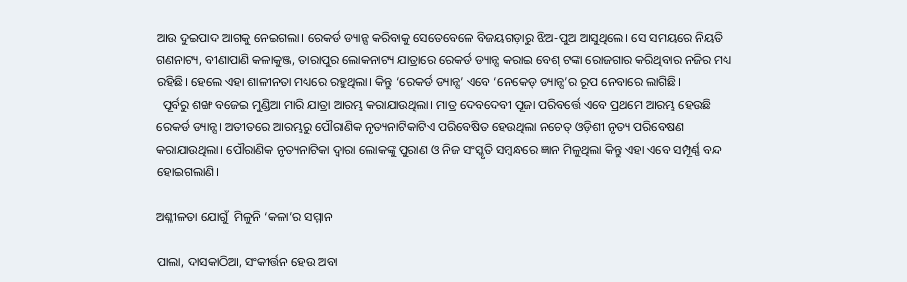ଆଉ ଦୁଇପାଦ ଆଗକୁ ନେଇଗଲା। ରେକର୍ଡ ଡ୍ୟାନ୍ସ କରିବାକୁ ସେତେବେଳେ ବିଜୟଗଡ଼ାରୁ ଝିଅ-ପୁଅ ଆସୁଥିଲେ। ସେ ସମୟରେ ନିୟତି ଗଣନାଟ୍ୟ, ବୀଣାପାଣି କଳାକୁଞ୍ଜ, ତାରାପୁର ଲୋକନାଟ୍ୟ ଯାତ୍ରାରେ ରେକର୍ଡ ଡ୍ୟାନ୍ସ କରାଇ ବେଶ୍‌ ଟଙ୍କା ରୋଜଗାର କରିଥିବାର ନଜିର ମଧ୍ୟ ରହିଛି। ହେଲେ ଏହା ଶାଳୀନତା ମଧ୍ୟରେ ରହୁଥିଲା। କିନ୍ତୁ ‘ରେକର୍ଡ ଡ୍ୟାନ୍ସ’ ଏବେ ‘ନେକେଡ୍‌ ଡ୍ୟାନ୍ସ’ର ରୂପ ନେବାରେ ଲାଗିଛି।
  ପୂର୍ବରୁ ଶଙ୍ଖ ବଜେଇ ମୁଣ୍ଡିଆ ମାରି ଯାତ୍ରା ଆରମ୍ଭ କରାଯାଉଥିଲା। ମାତ୍ର ଦେବଦେବୀ ପୂଜା ପରିବର୍ତ୍ତେ ଏବେ ପ୍ରଥମେ ଆରମ୍ଭ ହେଉଛି ରେକର୍ଡ ଡ୍ୟାନ୍ସ। ଅତୀତରେ ଆରମ୍ଭରୁ ପୌରାଣିକ ନୃତ୍ୟନାଟିକାଟିଏ ପରିବେଷିତ ହେଉଥିଲା ନଚେତ୍ ଓଡ଼ିଶୀ ନୃତ୍ୟ ପରିବେଷଣ କରାଯାଉଥିଲା। ପୌରାଣିକ ନୃତ୍ୟନାଟିକା ଦ୍ୱାରା ଲୋକଙ୍କୁ ପୁରାଣ ଓ ନିଜ ସଂସ୍କୃତି ସମ୍ବନ୍ଧରେ ଜ୍ଞାନ ମିଳୁଥିଲା କିନ୍ତୁ ଏହା ଏବେ ସମ୍ପୂର୍ଣ୍ଣ ବନ୍ଦ ହୋଇଗଲାଣି।

ଅଶ୍ଳୀଳତା ଯୋଗୁଁ  ମିଳୁନି ‘କଳା’ର ସମ୍ମାନ

ପାଲା, ଦାସକାଠିଆ, ସଂକୀର୍ତ୍ତନ ହେଉ ଅବା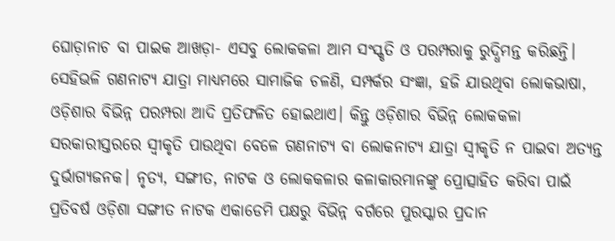ଘୋଡ଼ାନାଚ ବା ପାଇକ ଆଖଡ଼ା- ଏସବୁ ଲୋକକଳା ଆମ ସଂସ୍କୃତି ଓ ପରମ୍ପରାକୁ ରୁଦ୍ଧିମନ୍ତ କରିଛନ୍ତି। ସେହିଭଳି ଗଣନାଟ୍ୟ ଯାତ୍ରା ମାଧ୍ୟମରେ ସାମାଜିକ ଚଳଣି, ସମ୍ପର୍କର ସଂଜ୍ଞା, ହଜି ଯାଉଥିବା ଲୋକଭାଷା, ଓଡ଼ିଶାର ବିଭିନ୍ନ ପରମ୍ପରା ଆଦି ପ୍ରତିଫଳିତ ହୋଇଥାଏ। କିନ୍ତୁ ଓଡ଼ିଶାର ବିଭିନ୍ନ ଲୋକକଳା ସରକାରୀସ୍ତରରେ ସ୍ବୀକୃତି ପାଉଥିବା ବେଳେ ଗଣନାଟ୍ୟ ବା ଲୋକନାଟ୍ୟ ଯାତ୍ରା ସ୍ବୀକୃତି ନ ପାଇବା ଅତ୍ୟନ୍ତ ଦୁର୍ଭାଗ୍ୟଜନକ। ନୃତ୍ୟ, ସଙ୍ଗୀତ, ନାଟକ ଓ ଲୋକକଳାର କଳାକାରମାନଙ୍କୁ ପ୍ରୋତ୍ସାହିତ କରିବା ପାଇଁ ପ୍ରତିବର୍ଷ ଓଡ଼ିଶା ସଙ୍ଗୀତ ନାଟକ ଏକାଡେମି ପକ୍ଷରୁ ବିଭିନ୍ନ ବର୍ଗରେ ପୁରସ୍କାର ପ୍ରଦାନ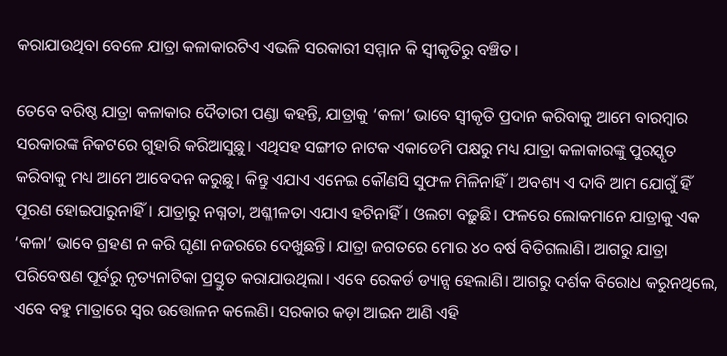କରାଯାଉଥିବା ବେଳେ ଯାତ୍ରା କଳାକାରଟିଏ ଏଭଳି ସରକାରୀ ସମ୍ମାନ କି ସ୍ବୀକୃତିରୁ ବଞ୍ଚିତ।

ତେବେ ବରିଷ୍ଠ ଯାତ୍ରା କଳାକାର ‌ଦୈତାରୀ ପଣ୍ଡା କହନ୍ତି, ଯାତ୍ରାକୁ ‘କଳା’ ଭାବେ ସ୍ବୀକୃତି ପ୍ରଦାନ କରିବାକୁ ଆମେ ବାରମ୍ବାର ସରକାରଙ୍କ ନିକଟରେ ଗୁହାରି କରିଆସୁଛୁ। ଏଥିସହ ସଙ୍ଗୀତ ନାଟକ ଏକାଡେମି ପକ୍ଷରୁ ମଧ୍ୟ ଯାତ୍ରା କଳାକାରଙ୍କୁ ପୁରସ୍କୃତ କରିବାକୁ ମଧ୍ୟ ଆମେ ଆବେଦନ କରୁଛୁ। କିନ୍ତୁ ଏଯାଏ ଏନେଇ କୌଣସି ସୁଫଳ ମିଳିନାହିଁ। ଅବଶ୍ୟ ଏ ଦାବି ଆମ ଯୋଗୁଁ ହିଁ ପୂରଣ ହୋଇପାରୁନାହିଁ। ଯାତ୍ରାରୁ ନଗ୍ନତା, ଅଶ୍ଳୀଳତା ଏଯାଏ ହଟିନାହିଁ। ଓଲଟା ବଢ଼ୁଛି। ଫଳରେ ଲୋକମାନେ ଯାତ୍ରାକୁ ଏକ ‘କଳା’ ଭାବେ ଗ୍ରହଣ ନ କରି ଘୃଣା ନଜରରେ ଦେଖୁଛନ୍ତି। ଯାତ୍ରା ଜଗତରେ ମୋର ୪୦ ବର୍ଷ ବିତିଗଲାଣି। ଆଗରୁ ଯାତ୍ରା ପରିବେଷଣ ପୂର୍ବରୁ ନୃତ୍ୟନାଟିକା ପ୍ରସ୍ତୁତ କରାଯାଉଥିଲା। ଏବେ ରେକର୍ଡ ଡ୍ୟାନ୍ସ ହେଲାଣି। ଆଗରୁ ଦର୍ଶକ ବିରୋଧ କରୁନଥିଲେ, ଏବେ ବହୁ ମାତ୍ରାରେ ସ୍ବର ଉତ୍ତୋଳନ କଲେଣି। ସରକାର କଡ଼ା ଆଇନ ଆଣି ଏହି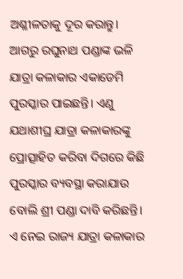ଅଶ୍ଳୀଳତାକୁ ଦୂର କରାନ୍ତୁ। ଆଗରୁ ରଘୁନାଥ ପଣ୍ଡାଙ୍କ ଭଳି ଯାତ୍ର‌ା କଳାକାର ଏକାଡେମି ପୁରସ୍କାର ପାଇଛନ୍ତି। ଏଣୁ ଯଥାଶୀଘ୍ର ଯାତ୍ରା କଳାକାରଙ୍କୁ ପ୍ରୋତ୍ସାହିତ କରିବା ଦିଗରେ କିଛି ପୁରସ୍କାର ବ୍ୟବସ୍ଥା କରାଯାଉ ବୋଲି ଶ୍ରୀ ପଣ୍ଡା ଦାବି କରିଛନ୍ତି।
ଏ ନେଇ ରାଜ୍ୟ ଯାତ୍ରା କଳାକାର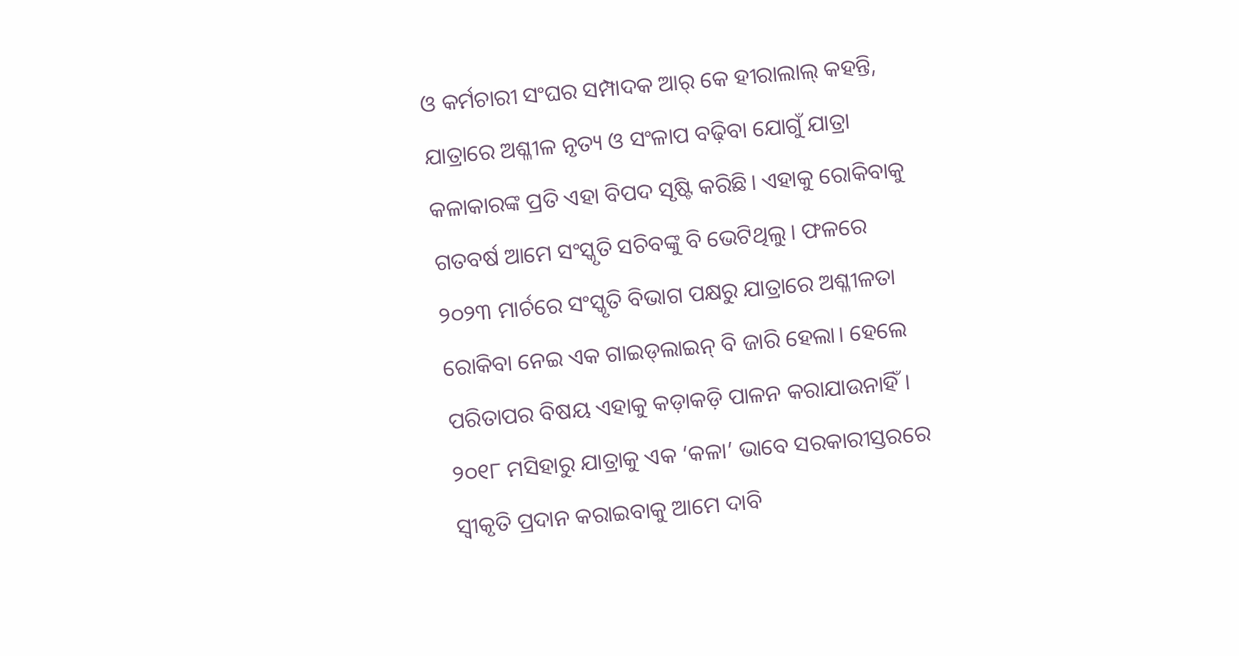ଓ କର୍ମଚାରୀ ସଂଘର ସମ୍ପାଦକ ଆର୍‌ କେ ହୀରାଲାଲ୍‌ କହନ୍ତି, ଯାତ୍ରାରେ ଅଶ୍ଳୀଳ ନୃତ୍ୟ ଓ ସଂଳାପ ବଢ଼ିବା ଯୋଗୁଁ ଯାତ୍ରା କଳାକାରଙ୍କ ପ୍ରତି ଏହା ବିପଦ ସୃଷ୍ଟି କରିଛି। ଏହାକୁ ରୋକିବାକୁ ଗତବର୍ଷ ଆମେ ସଂସ୍କୃତି ସଚିବଙ୍କୁ ବି ଭେଟିଥିଲୁ। ଫଳରେ ୨୦୨୩ ମାର୍ଚରେ ସଂସ୍କୃତି ବିଭାଗ ପକ୍ଷରୁ ଯାତ୍ରାରେ ଅଶ୍ଳୀଳତା ରୋକିବା ନେଇ ଏକ ଗାଇଡ୍‌ଲାଇନ୍‌ ବି ଜାରି ହେଲା। ହେଲେ ପରିତାପର ବିଷୟ ଏହାକୁ କଡ଼ାକଡ଼ି ପାଳନ କରାଯାଉନାହିଁ। ୨୦୧୮ ମସିହାରୁ ଯାତ୍ରାକୁ ଏକ ‘କଳା’ ଭାବେ ସରକାରୀସ୍ତରରେ ସ୍ବୀକୃତି ପ୍ରଦାନ କରାଇବାକୁ ଆମେ ଦାବି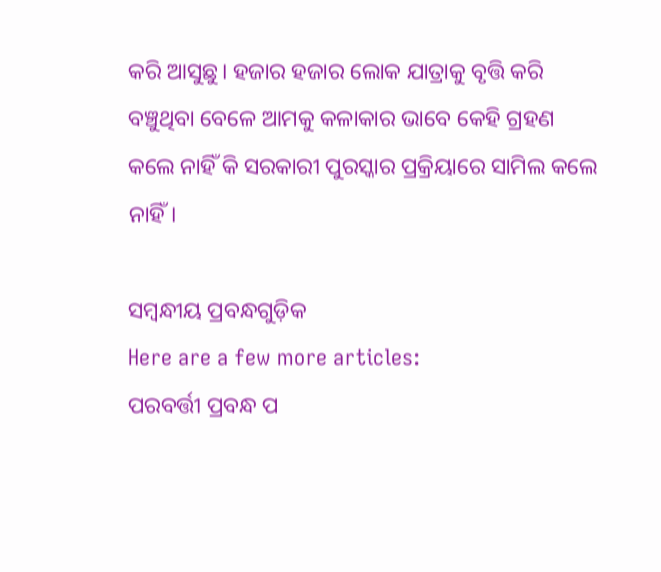କରି ଆସୁଛୁ। ହଜାର ହଜାର ଲୋକ ଯାତ୍ରାକୁ ବୃତ୍ତି କରି ବଞ୍ଚୁଥିବା ବେଳେ ଆମକୁ କଳାକାର ଭାବେ କେହି ଗ୍ରହଣ କଲେ ନାହିଁ କି ସରକାରୀ ପୁରସ୍କାର ପ୍ରକ୍ରିୟାରେ ସାମିଲ କଲେ ନାହିଁ।

ସମ୍ବନ୍ଧୀୟ ପ୍ରବନ୍ଧଗୁଡ଼ିକ
Here are a few more articles:
ପରବର୍ତ୍ତୀ ପ୍ରବନ୍ଧ ପ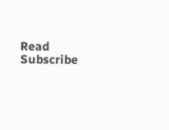Read
Subscribe